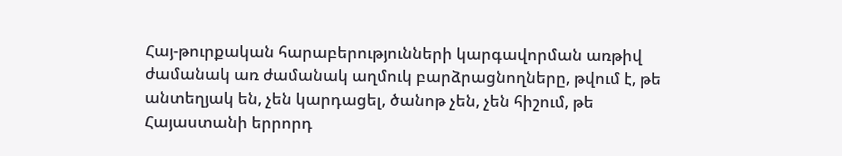Հայ-թուրքական հարաբերությունների կարգավորման առթիվ ժամանակ առ ժամանակ աղմուկ բարձրացնողները, թվում է, թե անտեղյակ են, չեն կարդացել, ծանոթ չեն, չեն հիշում, թե Հայաստանի երրորդ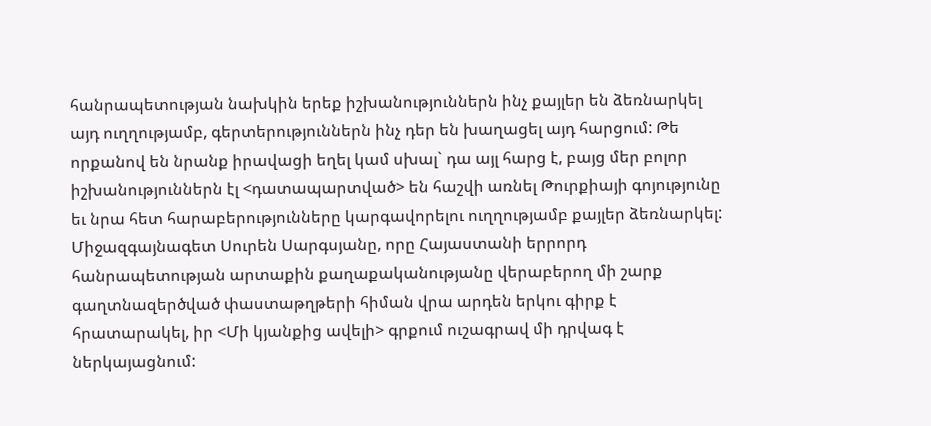հանրապետության նախկին երեք իշխանություններն ինչ քայլեր են ձեռնարկել այդ ուղղությամբ, գերտերություններն ինչ դեր են խաղացել այդ հարցում: Թե որքանով են նրանք իրավացի եղել կամ սխալ` դա այլ հարց է, բայց մեր բոլոր իշխանություններն էլ <դատապարտված> են հաշվի առնել Թուրքիայի գոյությունը եւ նրա հետ հարաբերությունները կարգավորելու ուղղությամբ քայլեր ձեռնարկել:
Միջազգայնագետ Սուրեն Սարգսյանը, որը Հայաստանի երրորդ հանրապետության արտաքին քաղաքականությանը վերաբերող մի շարք գաղտնազերծված փաստաթղթերի հիման վրա արդեն երկու գիրք է հրատարակել, իր <Մի կյանքից ավելի> գրքում ուշագրավ մի դրվագ է ներկայացնում: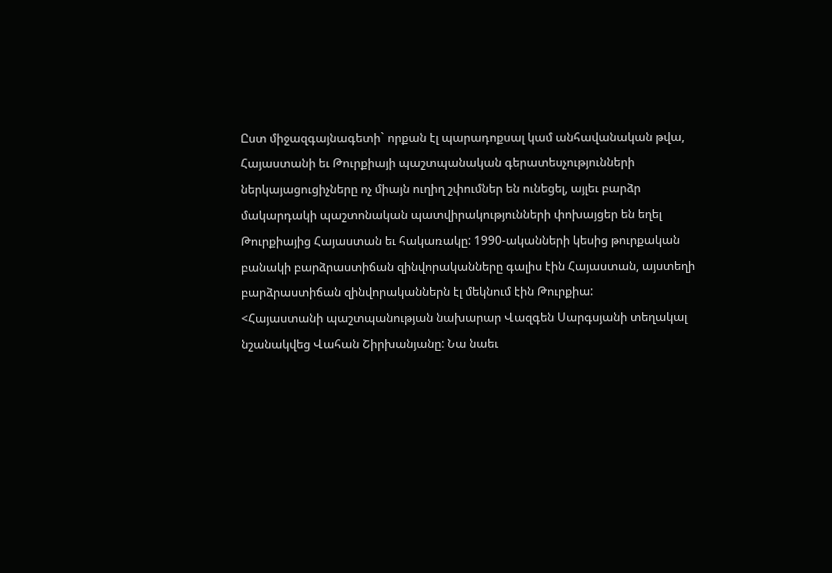Ըստ միջազգայնագետի` որքան էլ պարադոքսալ կամ անհավանական թվա, Հայաստանի եւ Թուրքիայի պաշտպանական գերատեսչությունների ներկայացուցիչները ոչ միայն ուղիղ շփումներ են ունեցել, այլեւ բարձր մակարդակի պաշտոնական պատվիրակությունների փոխայցեր են եղել Թուրքիայից Հայաստան եւ հակառակը: 1990-ականների կեսից թուրքական բանակի բարձրաստիճան զինվորականները գալիս էին Հայաստան, այստեղի բարձրաստիճան զինվորականներն էլ մեկնում էին Թուրքիա:
<Հայաստանի պաշտպանության նախարար Վազգեն Սարգսյանի տեղակալ նշանակվեց Վահան Շիրխանյանը: Նա նաեւ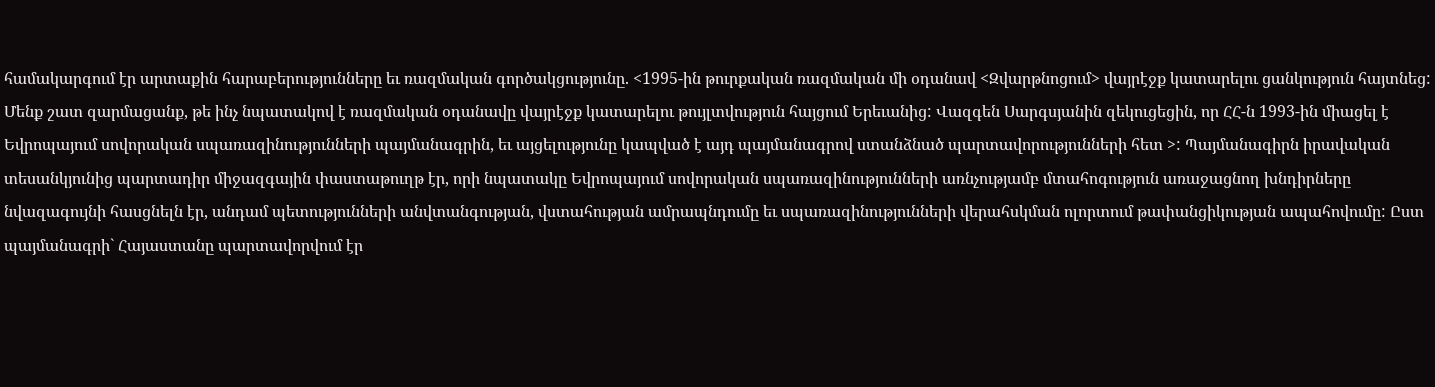համակարգում էր արտաքին հարաբերությունները եւ ռազմական գործակցությունը. <1995-ին թուրքական ռազմական մի օդանավ <Զվարթնոցում> վայրէջք կատարելու ցանկություն հայտնեց: Մենք շատ զարմացանք, թե ինչ նպատակով է ռազմական օդանավը վայրէջք կատարելու թույլտվություն հայցում Երեւանից: Վազգեն Սարգսյանին զեկուցեցին, որ ՀՀ-ն 1993-ին միացել է Եվրոպայում սովորական սպառազինությունների պայմանագրին, եւ այցելությունը կապված է այդ պայմանագրով ստանձնած պարտավորությունների հետ >: Պայմանագիրն իրավական տեսանկյունից պարտադիր միջազգային փաստաթուղթ էր, որի նպատակը Եվրոպայում սովորական սպառազինությունների առնչությամբ մտահոգություն առաջացնող խնդիրները նվազագույնի հասցնելն էր, անդամ պետությունների անվտանգության, վստահության ամրապնդումը եւ սպառազինությունների վերահսկման ոլորտում թափանցիկության ապահովումը: Ըստ պայմանագրի` Հայաստանը պարտավորվում էր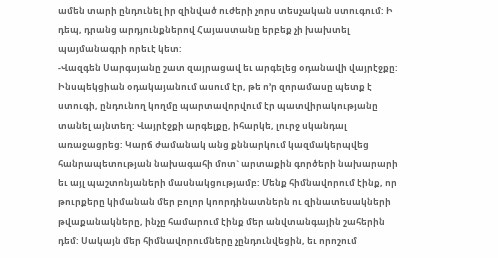ամեն տարի ընդունել իր զինված ուժերի չորս տեսչական ստուգում: Ի դեպ, դրանց արդյունքներով Հայաստանը երբեք չի խախտել պայմանագրի որեւէ կետ:
-Վազգեն Սարգսյանը շատ զայրացավ եւ արգելեց օդանավի վայրէջքը: Ինսպեկցիան օդակայանում ասում էր, թե ո’ր զորամասը պետք է ստուգի, ընդունող կողմը պարտավորվում էր պատվիրակությանը տանել այնտեղ: Վայրէջքի արգելքը, իհարկե, լուրջ սկանդալ առաջացրեց: Կարճ ժամանակ անց քննարկում կազմակերպվեց հանրապետության նախագահի մոտ` արտաքին գործերի նախարարի եւ այլ պաշտոնյաների մասնակցությամբ: Մենք հիմնավորում էինք, որ թուրքերը կիմանան մեր բոլոր կոորդինատներն ու զինատեսակների թվաքանակները, ինչը համարում էինք մեր անվտանգային շահերին դեմ: Սակայն մեր հիմնավորումները չընդունվեցին, եւ որոշում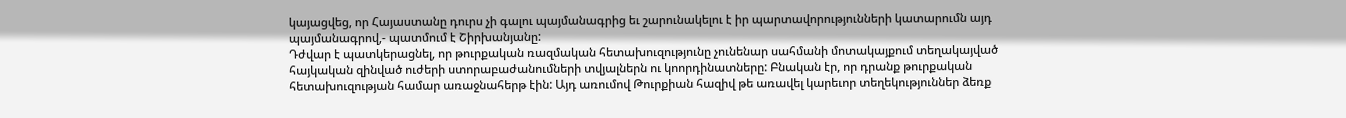կայացվեց, որ Հայաստանը դուրս չի գալու պայմանագրից եւ շարունակելու է իր պարտավորությունների կատարումն այդ պայմանագրով,- պատմում է Շիրխանյանը:
Դժվար է պատկերացնել, որ թուրքական ռազմական հետախուզությունը չունենար սահմանի մոտակայքում տեղակայված հայկական զինված ուժերի ստորաբաժանումների տվյալներն ու կոորդինատները: Բնական էր, որ դրանք թուրքական հետախուզության համար առաջնահերթ էին: Այդ առումով Թուրքիան հազիվ թե առավել կարեւոր տեղեկություններ ձեռք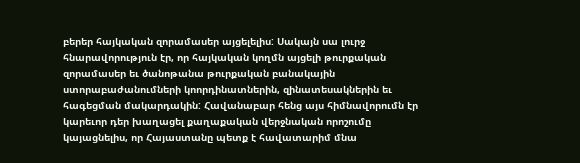բերեր հայկական զորամասեր այցելելիս: Սակայն սա լուրջ հնարավորություն էր, որ հայկական կողմն այցելի թուրքական զորամասեր եւ ծանոթանա թուրքական բանակային ստորաբաժանումների կոորդինատներին, զինատեսակներին եւ հագեցման մակարդակին: Հավանաբար հենց այս հիմնավորումն էր կարեւոր դեր խաղացել քաղաքական վերջնական որոշումը կայացնելիս, որ Հայաստանը պետք է հավատարիմ մնա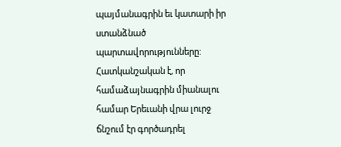պայմանագրին եւ կատարի իր ստանձնած պարտավորությունները:
Հատկանշական է, որ համաձայնագրին միանալու համար Երեւանի վրա լուրջ ճնշում էր գործադրել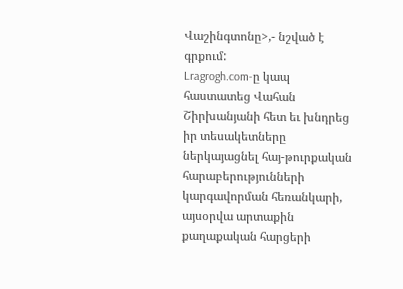Վաշինգտոնը>,- նշված է գրքում:
Lragrogh.com-ը կապ հաստատեց Վահան Շիրխանյանի հետ եւ խնդրեց իր տեսակետները ներկայացնել հայ-թուրքական հարաբերությունների կարգավորման հեռանկարի, այսօրվա արտաքին քաղաքական հարցերի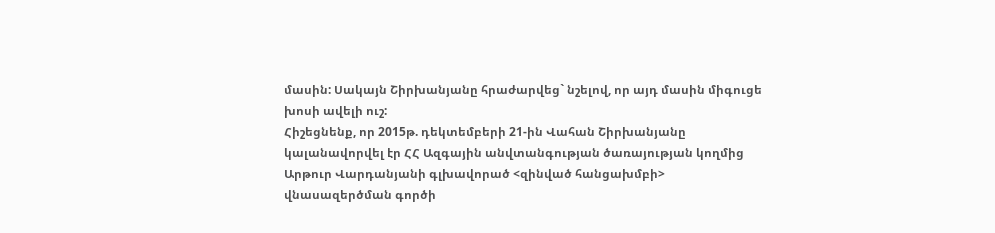մասին: Սակայն Շիրխանյանը հրաժարվեց` նշելով, որ այդ մասին միգուցե խոսի ավելի ուշ:
Հիշեցնենք, որ 2015թ. դեկտեմբերի 21-ին Վահան Շիրխանյանը կալանավորվել էր ՀՀ Ազգային անվտանգության ծառայության կողմից Արթուր Վարդանյանի գլխավորած <զինված հանցախմբի> վնասազերծման գործի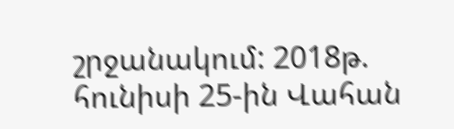շրջանակում: 2018թ. հունիսի 25-ին Վահան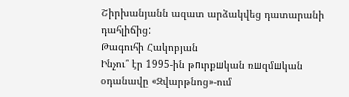Շիրխանյանն ազատ արձակվեց դատարանի դահլիճից:
Թագուհի Հակոբյան
Ինչու՞ էր 1995-ին թпւրքшկան ռшզմшկան օդանավը «Զվարթնոց»-ում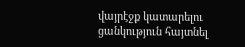վայրէջք կատարելու ցանկություն հայտնել